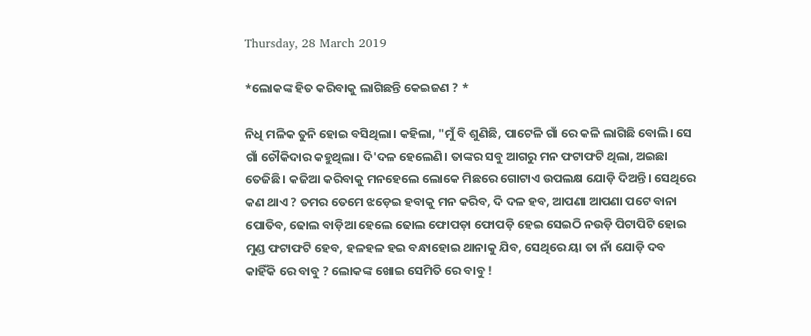Thursday, 28 March 2019

*ଲୋକଙ୍କ ହିତ କରିବାକୁ ଲାଗିଛନ୍ତି କେଇଜଣ ? *

ନିଧି ମଳିକ ତୁନି ହୋଇ ବସିଥିଲା। କହିଲା, "ମୁଁ ବି ଶୁଣିଛି, ପାଟେଳି ଗାଁ ରେ କଳି ଲାଗିଛି ବୋଲି। ସେ ଗାଁ ଚୌକିଦାର କହୁଥିଲା। ଦି'ଦଳ ହେଲେଣି। ତାଙ୍କର ସବୁ ଆଗରୁ ମନ ଫଟାଫଟି ଥିଲା, ଅଇଛା ତେଜିଛି। କଜିଆ କରିବାକୁ ମନହେଲେ ଲୋକେ ମିଛରେ ଗୋଟାଏ ଉପଲକ୍ଷ ଯୋଡ଼ି ଦିଅନ୍ତି। ସେଥିରେ କଣ ଥାଏ ? ତମର ତେମେ ଝଡ଼େଇ ହବାକୁ ମନ କରିବ, ଦି ଦଳ ହବ, ଆପଣା ଆପଣା ପଟେ ବାନା ପୋତିବ, ଢୋଲ ବାଡ଼ିଆ ହେଲେ ଢୋଲ ଫୋପଡ଼ା ଫୋପଡ଼ି ହେଇ ସେଇଠି ନଉଡ଼ି ପିଟାପିଟି ହୋଇ ମୁଣ୍ଡ ଫଟାଫଟି ହେବ, ହଳହଳ ହଇ ବନ୍ଧାହୋଇ ଥାନାକୁ ଯିବ, ସେଥିରେ ୟା ତା ନାଁ ଯୋଡ଼ି ଦବ କାହିଁକି ରେ ବାବୁ ? ଲୋକଙ୍କ ଖୋଇ ସେମିତି ରେ ବାବୁ !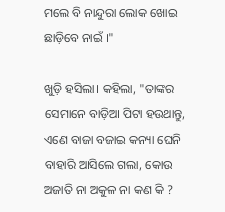ମଲେ ବି ନାନ୍ଦୁରା ଲୋକ ଖୋଇ ଛାଡ଼ିବେ ନାଇଁ ।"

ଖୁଡ଼ି ହସିଲା। କହିଲା, "ତାଙ୍କର ସେମାନେ ବାଡ଼ିଆ ପିଟା ହଉଥାନ୍ତୁ,  ଏଣେ ବାଜା ବଜାଇ କନ୍ୟା ଘେନି ବାହାରି ଆସିଲେ ଗଲା, କୋଉ ଅଜାତି ନା ଅକୁଳ ନା କଣ କି ?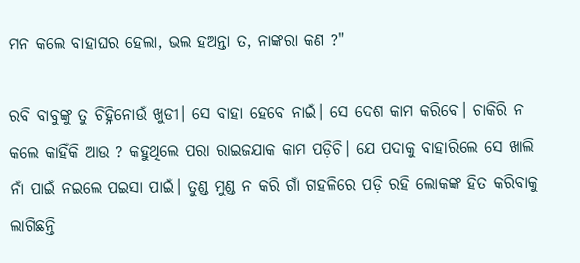ମନ କଲେ ବାହାଘର ହେଲା, ଭଲ ହଅନ୍ତା ତ, ନାଙ୍କରା କଣ ?"

ରବି ବାବୁଙ୍କୁ ତୁ ଚିହ୍ନିନୋଉଁ ଖୁଡୀ। ସେ ବାହା ହେବେ ନାଇଁ। ସେ ଦେଶ କାମ କରିବେ। ଚାକିରି ନ କଲେ କାହିଁକି ଆଉ ? କହୁଥିଲେ ପରା ରାଇଜଯାକ କାମ ପଡ଼ିଚି। ଯେ ପଦାକୁ ବାହାରିଲେ ସେ ଖାଲି ନାଁ ପାଇଁ ନଇଲେ ପଇସା ପାଇଁ। ତୁଣ୍ଡ ମୁଣ୍ଡ ନ କରି ଗାଁ ଗହଳିରେ ପଡ଼ି ରହି ଲୋକଙ୍କ ହିତ କରିବାକୁ ଲାଗିଛନ୍ତି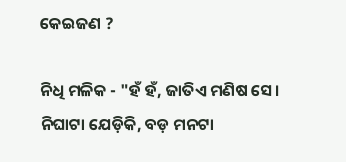କେଇଜଣ ?

ନିଧି ମଳିକ - "ହଁ ହଁ, ଜାତିଏ ମଣିଷ ସେ। ନିଘାଟା ଯେଡ଼ିକି, ବଡ଼ ମନଟା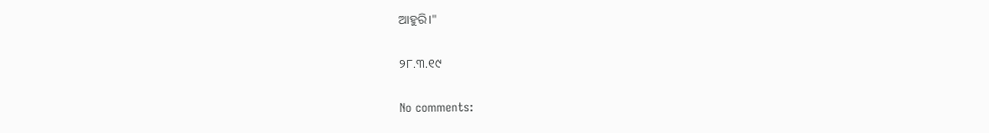ଆହୁରି।"

୨୮.୩.୧୯

No comments: